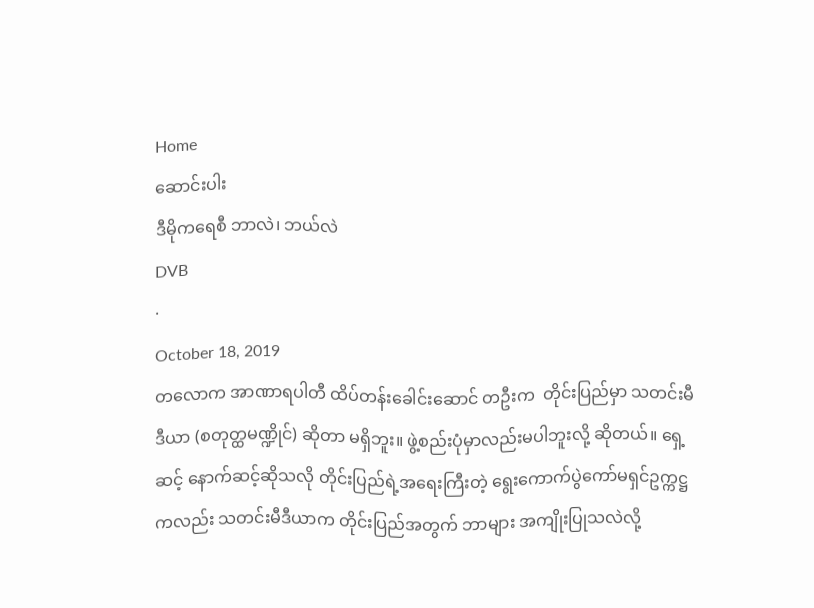Home
ဆောင်းပါး
ဒီမိုကရေစီ ဘာလဲ၊ ဘယ်လဲ
DVB
·
October 18, 2019
တလောက အာဏာရပါတီ ထိပ်တန်းခေါင်းဆောင် တဦးက  တိုင်းပြည်မှာ သတင်းမီဒီယာ (စတုတ္ထမဏ္ဍိုင်) ဆိုတာ မရှိဘူး။ ဖွဲ့စည်းပုံမှာလည်းမပါဘူးလို့ ဆိုတယ်။ ရှေ့ဆင့် နောက်ဆင့်ဆိုသလို တိုင်းပြည်ရဲ့အရေးကြီးတဲ့ ရွေးကောက်ပွဲကော်မရှင်ဥက္ကဋ္ဌကလည်း သတင်းမီဒီယာက တိုင်းပြည်အတွက် ဘာများ အကျိုးပြုသလဲလို့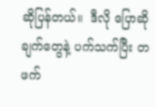ဆိုပြန်တယ်။  ဒီလို ပြောဆိုချက်တွေနဲ့ ပက်သက်ပြီး တဖက်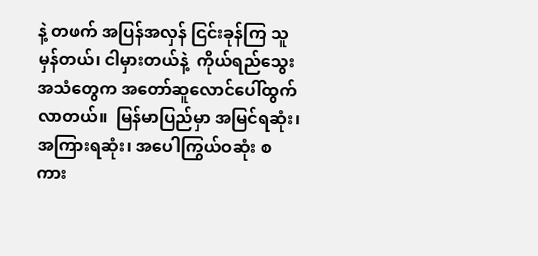နဲ့ တဖက် အပြန်အလှန် ငြင်းခုန်ကြ သူမှန်တယ်၊ ငါမှားတယ်နဲ့  ကိုယ်ရည်သွေး အသံတွေက အတော်ဆူလောင်ပေါ်ထွက်လာတယ်။  မြန်မာပြည်မှာ အမြင်ရဆုံး၊ အကြားရဆုံး၊ အပေါကြွယ်ဝဆုံး စကား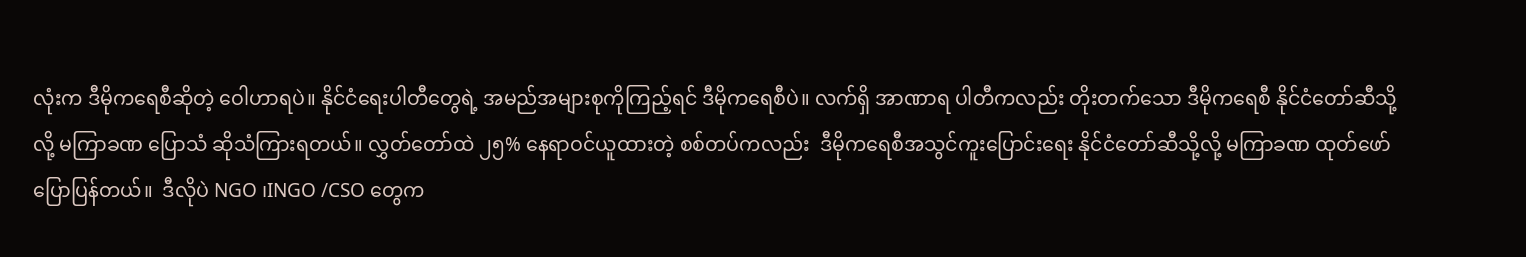လုံးက ဒီမိုကရေစီဆိုတဲ့ ဝေါဟာရပဲ။ နိုင်ငံရေးပါတီတွေရဲ့ အမည်အများစုကိုကြည့်ရင် ဒီမိုကရေစီပဲ။ လက်ရှိ အာဏာရ ပါတီကလည်း တိုးတက်သော ဒီမိုကရေစီ နိုင်ငံတော်ဆီသို့လို့ မကြာခဏ ပြောသံ ဆိုသံကြားရတယ်။ လွှတ်တော်ထဲ ၂၅% နေရာဝင်ယူထားတဲ့ စစ်တပ်ကလည်း  ဒီမိုကရေစီအသွင်ကူးပြောင်းရေး နိုင်ငံတော်ဆီသို့လို့ မကြာခဏ ထုတ်ဖော် ပြောပြန်တယ်။  ဒီလိုပဲ NGO ၊INGO /CSO တွေက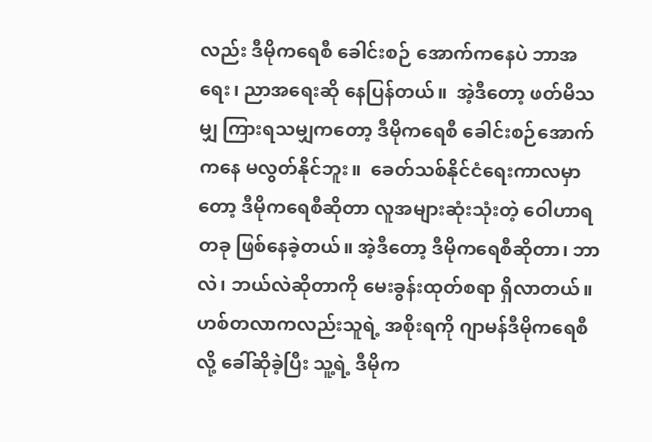လည်း ဒီမိုကရေစီ ခေါင်းစဉ် အောက်ကနေပဲ ဘာအရေး၊ ညာအရေးဆို နေပြန်တယ်။  အဲ့ဒီတော့ ဖတ်မိသမျှ ကြားရသမျှကတော့ ဒီမိုကရေစီ ခေါင်းစဉ်အောက်ကနေ မလွတ်နိုင်ဘူး။  ခေတ်သစ်နိုင်ငံရေးကာလမှာတော့ ဒီမိုကရေစီဆိုတာ လူအများဆုံးသုံးတဲ့ ဝေါဟာရတခု ဖြစ်နေခဲ့တယ်။ အဲ့ဒီတော့ ဒီမိုကရေစီဆိုတာ၊ ဘာလဲ၊ ဘယ်လဲဆိုတာကို မေးခွန်းထုတ်စရာ ရှိလာတယ်။ ဟစ်တလာကလည်းသူရဲ့ အစိုးရကို ဂျာမန်ဒီမိုကရေစီလို့ ခေါ်ဆိုခဲ့ပြီး သူ့ရဲ့ ဒီမိုက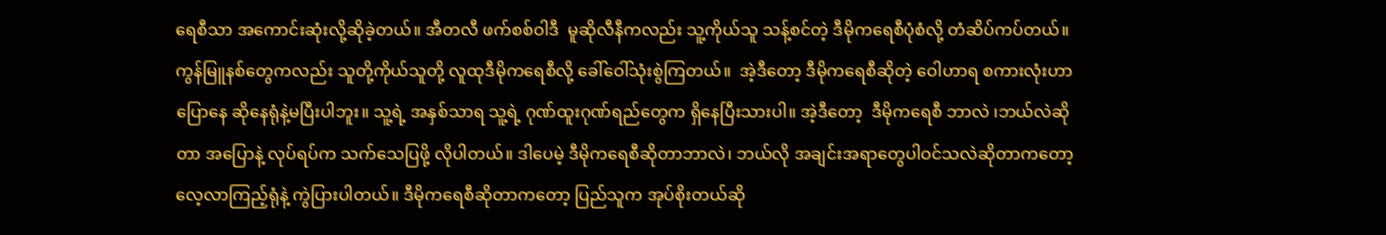ရေစီသာ အကောင်းဆုံးလို့ဆိုခဲ့တယ်။ အီတလီ ဖက်စစ်ဝါဒီ  မူဆိုလီနီကလည်း သူ့ကိုယ်သူ သန့်စင်တဲ့ ဒီမိုကရေစီပုံစံလို့ တံဆိပ်ကပ်တယ်။ ကွန်မြူနစ်တွေကလည်း သူတို့ကိုယ်သူတို့ လူထုဒီမိုကရေစီလို့ ခေါ်ဝေါ်သုံးစွဲကြတယ်။  အဲ့ဒီတော့ ဒီမိုကရေစီဆိုတဲ့ ဝေါဟာရ စကားလုံးဟာ ပြောနေ ဆိုနေရုံနဲ့မပြီးပါဘူး။ သူ့ရဲ့ အနှစ်သာရ သူ့ရဲ့ ဂုဏ်ထူးဂုဏ်ရည်တွေက ရှိနေပြီးသားပါ။ အဲ့ဒီတော့  ဒီမိုကရေစီ ဘာလဲ ၊ဘယ်လဲဆိုတာ အပြောနဲ့ လုပ်ရပ်က သက်သေပြဖို့ လိုပါတယ်။ ဒါပေမဲ့ ဒီမိုကရေစီဆိုတာဘာလဲ၊ ဘယ်လို အချင်းအရာတွေပါဝင်သလဲဆိုတာကတော့ လေ့လာကြည့်ရုံနဲ့ ကွဲပြားပါတယ်။ ဒီမိုကရေစီဆိုတာကတော့ ပြည်သူက အုပ်စိုးတယ်ဆို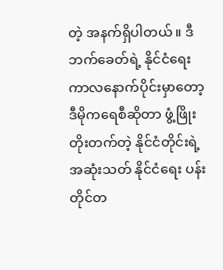တဲ့ အနက်ရှိပါတယ်။ ဒီဘက်ခေတ်ရဲ့ နိုင်ငံရေးကာလနောက်ပိုင်းမှာတော့ ဒီမိုကရေစီဆိုတာ ဖွံ့ဖြိုးတိုးတက်တဲ့ နိုင်ငံတိုင်းရဲ့ အဆုံးသတ် နိုင်ငံရေး ပန်းတိုင်တ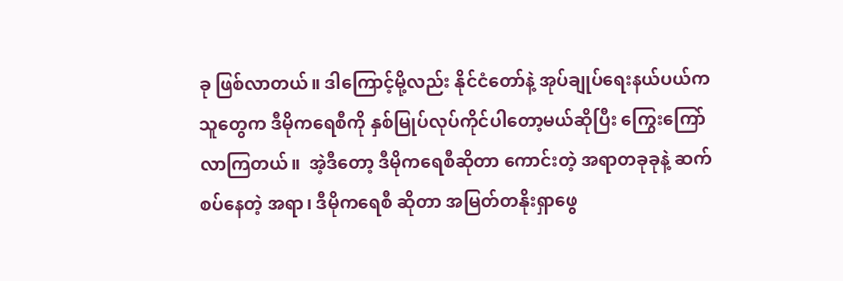ခု ဖြစ်လာတယ်။ ဒါကြောင့်မို့လည်း နိုင်ငံတော်နဲ့ အုပ်ချုပ်ရေးနယ်ပယ်ကသူတွေက ဒီမိုကရေစီကို နှစ်မြုပ်လုပ်ကိုင်ပါတော့မယ်ဆိုပြီး ကြွေးကြော်လာကြတယ်။  အဲ့ဒီတော့ ဒီမိုကရေစီဆိုတာ ကောင်းတဲ့ အရာတခုခုနဲ့ ဆက်စပ်နေတဲ့ အရာ၊ ဒီမိုကရေစီ ဆိုတာ အမြတ်တနိုးရှာဖွေ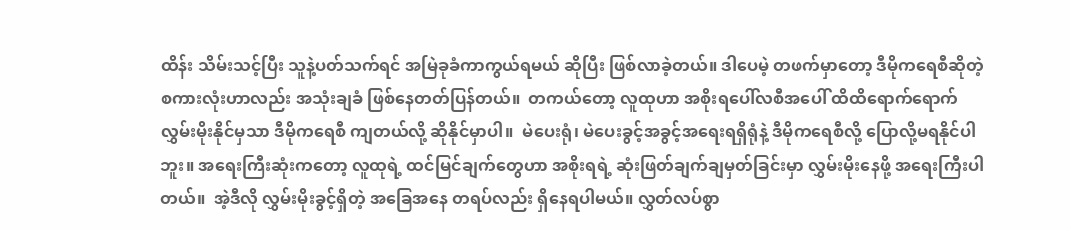ထိန်း သိမ်းသင့်ပြီး သူနဲ့ပတ်သက်ရင် အမြဲခုခံကာကွယ်ရမယ် ဆိုပြီး ဖြစ်လာခဲ့တယ်။ ဒါပေမဲ့ တဖက်မှာတော့ ဒီမိုကရေစီဆိုတဲ့ စကားလုံးဟာလည်း အသုံးချခံ ဖြစ်နေတတ်ပြန်တယ်။  တကယ်တော့ လူထုဟာ အစိုးရပေါ်လစီအပေါ် ထိထိရောက်ရောက် လွှမ်းမိုးနိုင်မှသာ ဒီမိုကရေစီ ကျတယ်လို့ ဆိုနိုင်မှာပါ။  မဲပေးရုံ၊ မဲပေးခွင့်အခွင့်အရေးရရှိရုံနဲ့ ဒီမိုကရေစီလို့ ပြောလို့မရနိုင်ပါဘူး။ အရေးကြီးဆုံးကတော့ လူထုရဲ့ ထင်မြင်ချက်တွေဟာ အစိုးရရဲ့ ဆုံးဖြတ်ချက်ချမှတ်ခြင်းမှာ လွှမ်းမိုးနေဖို့ အရေးကြီးပါတယ်။  အဲ့ဒီလို လွှမ်းမိုးခွင့်ရှိတဲ့ အခြေအနေ တရပ်လည်း ရှိနေရပါမယ်။ လွှတ်လပ်စွာ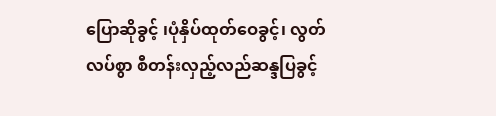ပြောဆိုခွင့် ၊ပုံနှိပ်ထုတ်ဝေခွင့်၊ လွတ်လပ်စွာ စီတန်းလှည့်လည်ဆန္ဒပြခွင့်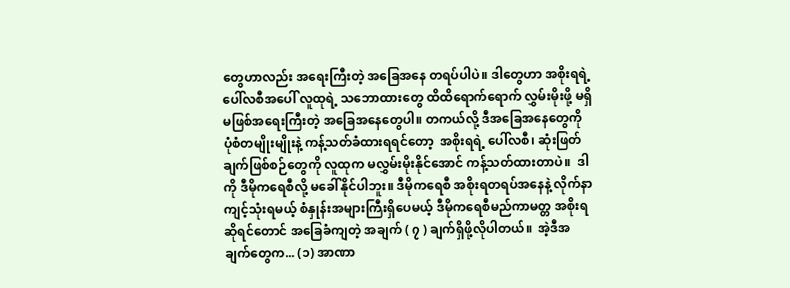တွေဟာလည်း အရေးကြီးတဲ့ အခြေအနေ တရပ်ပါပဲ။ ဒါတွေဟာ အစိုးရရဲ့ ပေါ်လစီအပေါ် လူထုရဲ့ သဘောထားတွေ ထိထိရောက်ရောက် လွှမ်းမိုးဖို့ မရှိ မဖြစ်အရေးကြီးတဲ့ အခြေအနေတွေပါ။ တကယ်လို့ ဒီအခြေအနေတွေကို ပုံစံတမျိုးမျိုးနဲ့ ကန့်သတ်ခံထားရရင်တော့  အစိုးရရဲ့ ပေါ်လစီ၊ ဆုံးဖြတ်ချက်ဖြစ်စဉ်တွေကို လူထုက မလွှမ်းမိုးနိုင်အောင် ကန့်သတ်ထားတာပဲ။  ဒါကို ဒီမိုကရေစီလို့ မခေါ်နိုင်ပါဘူး။ ဒီမိုကရေစီ အစိုးရတရပ်အနေနဲ့ လိုက်နာကျင့်သုံးရမယ့် စံနှုန်းအများကြီးရှိပေမယ့် ဒီမိုကရေစီမည်ကာမတ္တ အစိုးရဆိုရင်တောင် အခြေခံကျတဲ့ အချက် ( ၇ ) ချက်ရှိဖို့လိုပါတယ်။  အဲ့ဒီအချက်တွေက... (၁) အာဏာ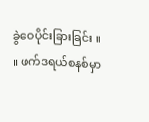ခွဲဝေပိုင်းခြားခြင်း ။    ။ ဖက်ဒရယ်စနစ်မှာ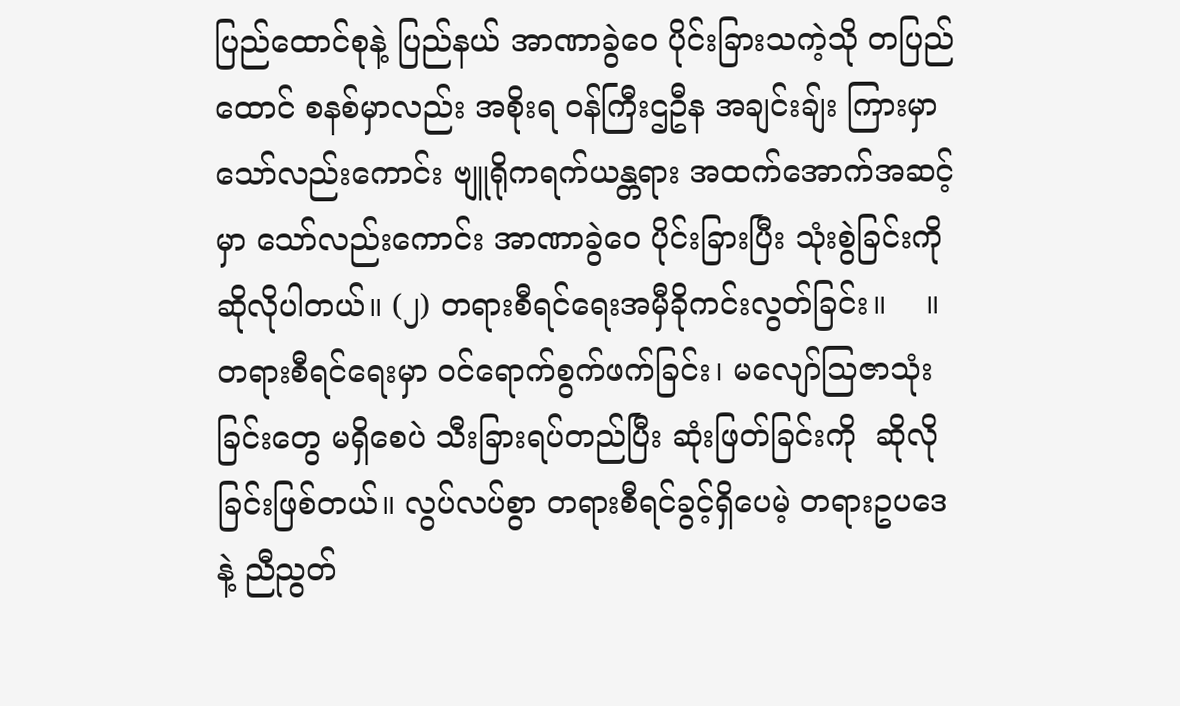ပြည်ထောင်စုနဲ့ ပြည်နယ် အာဏာခွဲဝေ ပိုင်းခြားသကဲ့သို တပြည်ထောင် စနစ်မှာလည်း အစိုးရ ဝန်ကြီးဌဦန အချင်းချ်း ကြားမှာသော်လည်းကောင်း ဗျူရိုကရက်ယန္တရား အထက်အောက်အဆင့်မှာ သော်လည်းကောင်း အာဏာခွဲဝေ ပိုင်းခြားပြီး သုံးစွဲခြင်းကို ဆိုလိုပါတယ်။ (၂) တရားစီရင်ရေးအမှီခိုကင်းလွတ်ခြင်း။    ။ တရားစီရင်ရေးမှာ ၀င်ရောက်စွက်ဖက်ခြင်း၊ မလျော်သြဇာသုံးခြင်းတွေ မရှိစေပဲ သီးခြားရပ်တည်ပြီး ဆုံးဖြတ်ခြင်းကို  ဆိုလိုခြင်းဖြစ်တယ်။ လွပ်လပ်စွာ တရားစီရင်ခွင့်ရှိပေမဲ့ တရားဥပဒေနဲ့ ညီညွတ်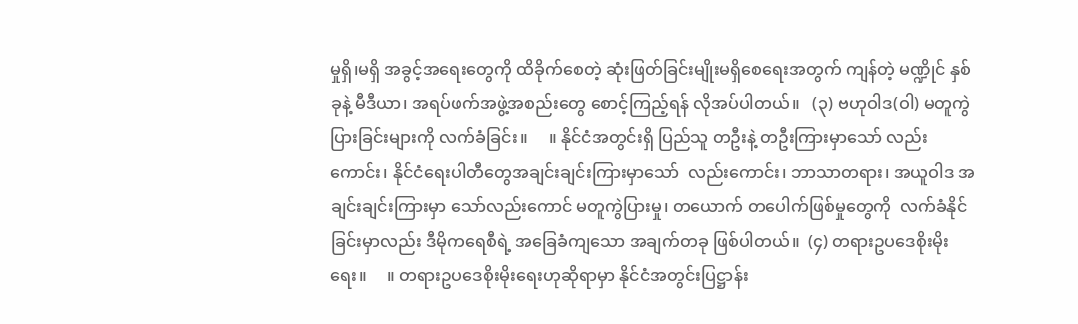မှုရှိ၊မရှိ အခွင့်အရေးတွေကို ထိခိုက်စေတဲ့ ဆုံးဖြတ်ခြင်းမျိုးမရှိစေရေးအတွက် ကျန်တဲ့ မဏ္ဍိုင် နှစ်ခုနဲ့ မီဒီယာ၊ အရပ်ဖက်အဖွဲ့အစည်းတွေ စောင့်ကြည့်ရန် လိုအပ်ပါတယ်။   (၃) ဗဟုဝါဒ(ဝါ) မတူကွဲပြားခြင်းများကို လက်ခံခြင်း။     ။ နိုင်ငံအတွင်းရှိ ပြည်သူ တဦးနဲ့ တဦးကြားမှာသော် လည်းကောင်း၊ နိုင်ငံရေးပါတီတွေအချင်းချင်းကြားမှာသော်  လည်းကောင်း၊ ဘာသာတရား၊ အယူဝါဒ အချင်းချင်းကြားမှာ သော်လည်းကောင် မတူကွဲပြားမှု၊ တယောက် တပေါက်ဖြစ်မှုတွေကို  လက်ခံနိုင်ခြင်းမှာလည်း ဒီမိုကရေစီရဲ့ အခြေခံကျသော အချက်တခု ဖြစ်ပါတယ်။  (၄) တရားဥပဒေစိုးမိုးရေး။     ။ တရားဥပဒေစိုးမိုးရေးဟုဆိုရာမှာ နိုင်ငံအတွင်းပြဋ္ဌာန်း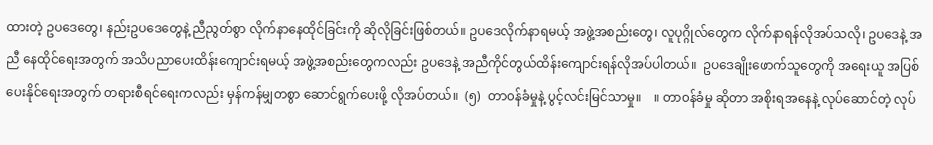ထားတဲ့ ဥပဒေတွေ၊ နည်းဥပဒေတွေနဲ့ ညီညွတ်စွာ လိုက်နာနေထိုင်ခြင်းကို ဆိုလိုခြင်းဖြစ်တယ်။ ဥပဒေလိုက်နာရမယ့် အဖွဲ့အစည်းတွေ၊ လူပုဂ္ဂိုလ်တွေက လိုက်နာရန်လိုအပ်သလို၊ ဥပဒေနဲ့ အညီ နေထိုင်ရေးအတွက် အသိပညာပေးထိန်းကျောင်းရမယ့် အဖွဲ့အစည်းတွေကလည်း ဥပဒေနဲ့ အညီကိုင်တွယ်ထိန်းကျောင်းရန်လိုအပ်ပါတယ်။  ဥပဒေချိုးဖောက်သူတွေကို အရေးယူ အပြစ်ပေးနိုင်ရေးအတွက် တရားစီရင်ရေးကလည်း မှန်ကန်မျှတစွာ ဆောင်ရွက်ပေးဖို့ လိုအပ်တယ်။  (၅)  တာ၀န်ခံမှုနဲ့ ပွင့်လင်းမြင်သာမှု။    ။ တာ၀န်ခံမှု ဆိုတာ အစိုးရအနေနဲ့ လုပ်ဆောင်တဲ့ လုပ်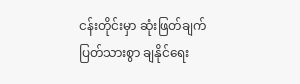ငန်းတိုင်းမှာ ဆုံးဖြတ်ချက်ပြတ်သားစွာ ချနိုင်ရေး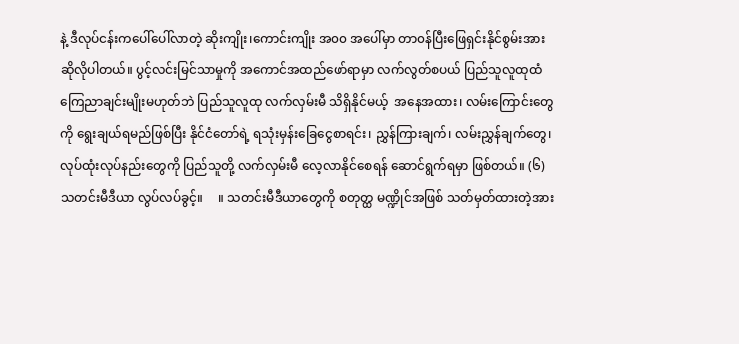နဲ့ ဒီလုပ်ငန်းကပေါ်ပေါ်လာတဲ့ ဆိုးကျိုး၊ကောင်းကျိုး အ၀၀ အပေါ်မှာ တာ၀န်ပြီးဖြေရှင်းနိုင်စွမ်းအား ဆိုလိုပါတယ်။ ပွင့်လင်းမြင်သာမှုကို အကောင်အထည်ဖော်ရာမှာ လက်လွတ်စပယ် ပြည်သူလူထုထံ ကြေညာချင်းမျိုးမဟုတ်ဘဲ ပြည်သူလူထု လက်လှမ်းမီ သိရှိနိုင်မယ့်  အနေအထား၊ လမ်းကြောင်းတွေကို ရွေးချယ်ရမည်ဖြစ်ပြီး နိုင်ငံတော်ရဲ့ ရသုံးမှန်းခြေငွေစာရင်း၊ ညွှန်ကြားချက်၊ လမ်းညွှန်ချက်တွေ၊ လုပ်ထုံးလုပ်နည်းတွေကို ပြည်သူတို့ လက်လှမ်းမီ လေ့လာနိုင်စေရန် ဆောင်ရွက်ရမှာ ဖြစ်တယ်။ (၆)  သတင်းမီဒီယာ လွပ်လပ်ခွင့်။     ။ သတင်းမီဒီယာတွေကို စတုတ္ထ မဏ္ဍိုင်အဖြစ် သတ်မှတ်ထားတဲ့အား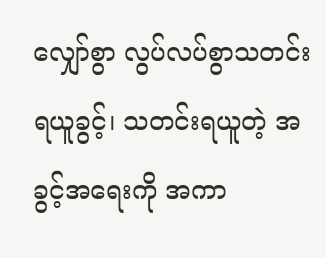လျှော်စွာ လွပ်လပ်စွာသတင်းရယူခွင့်၊ သတင်းရယူတဲ့ အခွင့်အရေးကို အကာ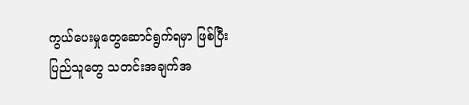ကွယ်ပေးမှုတွေဆောင်ရွက်ရမှာ ဖြစ်ပြီး  ပြည်သူတွေ သတင်းအချက်အ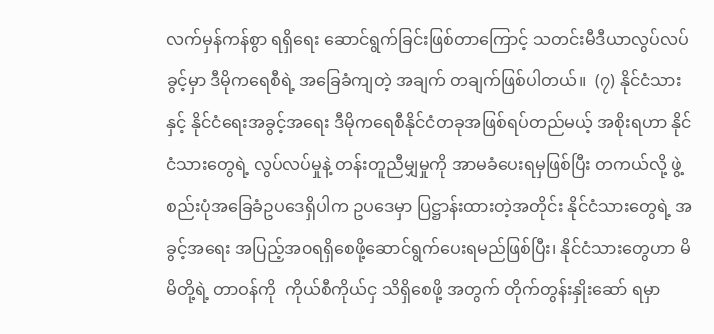လက်မှန်ကန်စွာ ရရှိရေး ဆောင်ရွက်ခြင်းဖြစ်တာကြောင့် သတင်းမီဒီယာလွပ်လပ်ခွင့်မှာ ဒီမိုကရေစီရဲ့ အခြေခံကျတဲ့ အချက် တချက်ဖြစ်ပါတယ်။  (၇) နိုင်ငံသားနှင့် နိုင်ငံရေးအခွင့်အရေး ဒီမိုကရေစီနိုင်ငံတခုအဖြစ်ရပ်တည်မယ့် အစိုးရဟာ နိုင်ငံသားတွေရဲ့ လွပ်လပ်မှုနဲ့ တန်းတူညီမျှမှုကို အာမခံပေးရမှဖြစ်ပြီး တကယ်လို့ ဖွဲ့စည်းပုံအခြေခံဥပဒေရှိပါက ဥပဒေမှာ ပြဋ္ဌာန်းထားတဲ့အတိုင်း နိုင်ငံသားတွေရဲ့ အခွင့်အရေး အပြည့်အ၀ရရှိစေဖို့ဆောင်ရွက်ပေးရမည်ဖြစ်ပြီး၊ နိုင်ငံသားတွေဟာ မိမိတို့ရဲ့ တာဝန်ကို  ကိုယ်စီကိုယ်ငှ သိရှိစေဖို့ အတွက် တိုက်တွန်းနှိုးဆော် ရမှာ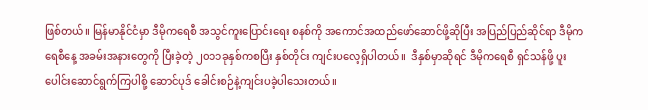ဖြစ်တယ်။ မြန်မာနိုင်ငံမှာ ဒီမိုကရေစီ အသွင်ကူးပြောင်းရေး စနစ်ကို အကောင်အထည်ဖော်ဆောင်ဖို့ဆိုပြီး အပြည်ပြည်ဆိုင်ရာ ဒီမိုကရေစီနေ့ အခမ်းအနားတွေကို ပြီးခဲ့တဲ့ ၂၀၁၁ခုနှစ်ကစပြီး နှစ်တိုင်း ကျင်းပလေ့ရှိပါတယ်။  ဒီနှစ်မှာဆိုရင် ဒီမိုကရေစီ ရှင်သန်ဖို့ ပူးပေါင်းဆောင်ရွက်ကြပါစို့ ဆောင်ပုဒ် ခေါင်းစဉ်နဲ့ကျင်းပခဲ့ပါသေးတယ်။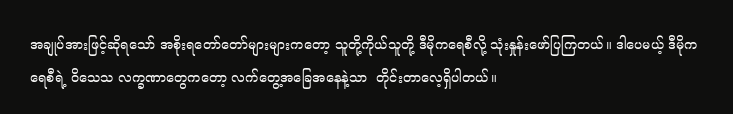အချုပ်အားဖြင့်ဆိုရသော် အစိုးရတော်တော်များများကတော့ သူတို့ကိုယ်သူတို့ ဒီမိုကရေစီလို့ သုံးနှုန်းဖော်ပြကြတယ်။ ဒါပေမယ့် ဒီမိုကရေစီရဲ့ ဝိသေသ လက္ခဏာတွေကတော့ လက်တွေ့အခြေအနေနဲ့သာ  တိုင်းတာလေ့ရှိပါတယ်။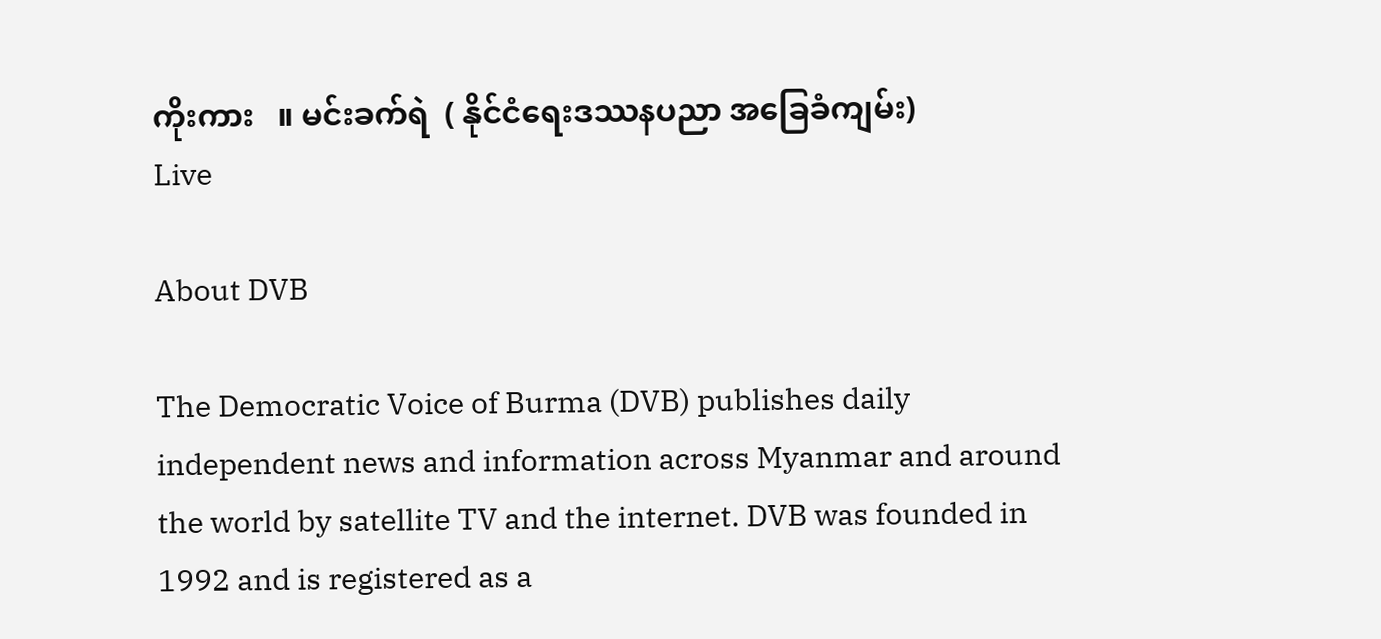ကိုးကား   ။ မင်းခက်ရဲ  ( နိုင်ငံရေးဒဿနပညာ အခြေခံကျမ်း)
Live

About DVB

The Democratic Voice of Burma (DVB) publishes daily independent news and information across Myanmar and around the world by satellite TV and the internet. DVB was founded in 1992 and is registered as a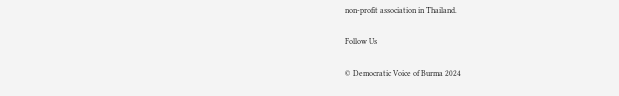non-profit association in Thailand.

Follow Us

© Democratic Voice of Burma 2024